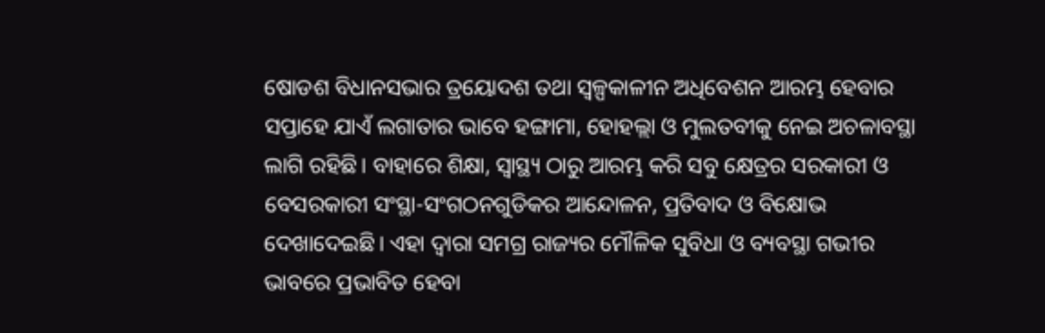ଷୋଡଶ ବିଧାନସଭାର ତ୍ରୟୋଦଶ ତଥା ସ୍ୱଳ୍ପକାଳୀନ ଅଧିବେଶନ ଆରମ୍ଭ ହେବାର ସପ୍ତାହେ ଯାଏଁ ଲଗାତାର ଭାବେ ହଙ୍ଗାମା, ହୋହଲ୍ଲା ଓ ମୁଲତବୀକୁ ନେଇ ଅଚଳାବସ୍ଥା ଲାଗି ରହିଛି। ବାହାରେ ଶିକ୍ଷା, ସ୍ୱାସ୍ଥ୍ୟ ଠାରୁ ଆରମ୍ଭ କରି ସବୁ କ୍ଷେତ୍ରର ସରକାରୀ ଓ ବେସରକାରୀ ସଂସ୍ଥା-ସଂଗଠନଗୁଡିକର ଆନ୍ଦୋଳନ, ପ୍ରତିବାଦ ଓ ବିକ୍ଷୋଭ ଦେଖାଦେଇଛି। ଏହା ଦ୍ୱାରା ସମଗ୍ର ରାଜ୍ୟର ମୌଳିକ ସୁବିଧା ଓ ବ୍ୟବସ୍ଥା ଗଭୀର ଭାବରେ ପ୍ରଭାବିତ ହେବା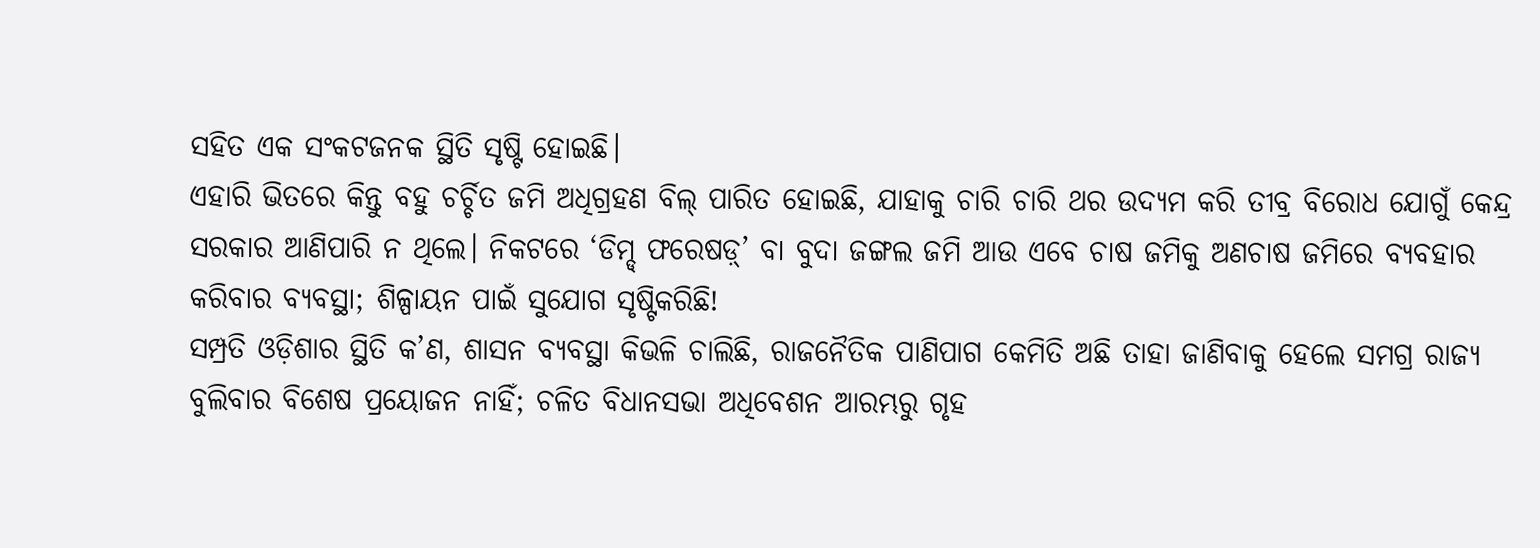ସହିତ ଏକ ସଂକଟଜନକ ସ୍ଥିତି ସୃଷ୍ଟି ହୋଇଛି।
ଏହାରି ଭିତରେ କିନ୍ତୁ ବହୁ ଚର୍ଚ୍ଚିତ ଜମି ଅଧିଗ୍ରହଣ ବିଲ୍ ପାରିତ ହୋଇଛି, ଯାହାକୁ ଚାରି ଚାରି ଥର ଉଦ୍ୟମ କରି ତୀବ୍ର ବିରୋଧ ଯୋଗୁଁ କେନ୍ଦ୍ର ସରକାର ଆଣିପାରି ନ ଥିଲେ। ନିକଟରେ ‘ଡିମ୍ଡ୍ ଫରେଷଡ଼୍’ ବା ବୁଦା ଜଙ୍ଗଲ ଜମି ଆଉ ଏବେ ଚାଷ ଜମିକୁ ଅଣଚାଷ ଜମିରେ ବ୍ୟବହାର କରିବାର ବ୍ୟବସ୍ଥା; ଶିଳ୍ପାୟନ ପାଇଁ ସୁଯୋଗ ସୃଷ୍ଟିକରିଛି!
ସମ୍ପ୍ରତି ଓଡ଼ିଶାର ସ୍ଥିତି କ’ଣ, ଶାସନ ବ୍ୟବସ୍ଥା କିଭଳି ଚାଲିଛି, ରାଜନୈତିକ ପାଣିପାଗ କେମିତି ଅଛି ତାହା ଜାଣିବାକୁ ହେଲେ ସମଗ୍ର ରାଜ୍ୟ ବୁଲିବାର ବିଶେଷ ପ୍ରୟୋଜନ ନାହିଁ; ଚଳିତ ବିଧାନସଭା ଅଧିବେଶନ ଆରମ୍ଭରୁ ଗୃହ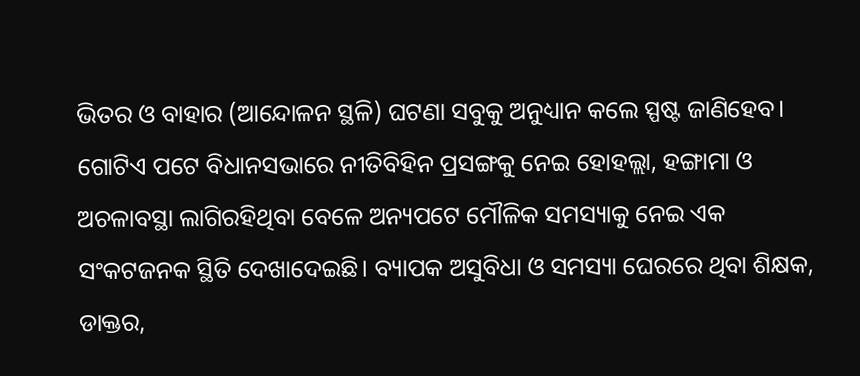ଭିତର ଓ ବାହାର (ଆନ୍ଦୋଳନ ସ୍ଥଳି) ଘଟଣା ସବୁକୁ ଅନୁଧ୍ୟାନ କଲେ ସ୍ପଷ୍ଟ ଜାଣିହେବ।
ଗୋଟିଏ ପଟେ ବିଧାନସଭାରେ ନୀତିବିହିନ ପ୍ରସଙ୍ଗକୁ ନେଇ ହୋହଲ୍ଲା, ହଙ୍ଗାମା ଓ ଅଚଳାବସ୍ଥା ଲାଗିରହିଥିବା ବେଳେ ଅନ୍ୟପଟେ ମୌଳିକ ସମସ୍ୟାକୁ ନେଇ ଏକ ସଂକଟଜନକ ସ୍ଥିତି ଦେଖାଦେଇଛି। ବ୍ୟାପକ ଅସୁବିଧା ଓ ସମସ୍ୟା ଘେରରେ ଥିବା ଶିକ୍ଷକ, ଡାକ୍ତର,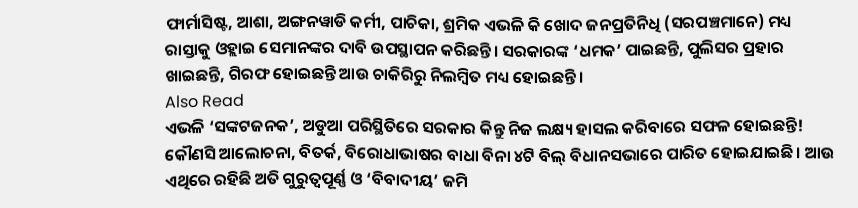ଫାର୍ମାସିଷ୍ଟ, ଆଶା, ଅଙ୍ଗନୱାଡି କର୍ମୀ, ପାଚିକା, ଶ୍ରମିକ ଏଭଳି କି ଖୋଦ ଜନପ୍ରତିନିଧି (ସରପଞ୍ଚମାନେ) ମଧ୍ୟ ରାସ୍ତାକୁ ଓହ୍ଲାଇ ସେମାନଙ୍କର ଦାବି ଉପସ୍ଥାପନ କରିଛନ୍ତି। ସରକାରଙ୍କ ‘ଧମକ’ ପାଇଛନ୍ତି, ପୁଲିସର ପ୍ରହାର ଖାଇଛନ୍ତି, ଗିରଫ ହୋଇଛନ୍ତି ଆଉ ଚାକିରିରୁ ନିଲମ୍ବିତ ମଧ୍ୟ ହୋଇଛନ୍ତି।
Also Read
ଏଭଳି ‘ସଙ୍କଟଜନକ’, ଅଡୁଆ ପରିସ୍ଥିତିରେ ସରକାର କିନ୍ତୁ ନିଜ ଲକ୍ଷ୍ୟ ହାସଲ କରିବାରେ ସଫଳ ହୋଇଛନ୍ତି! କୌଣସି ଆଲୋଚନା, ବିତର୍କ, ବିରୋଧାଭାଷର ବାଧା ବିନା ୪ଟି ବିଲ୍ ବିଧାନସଭାରେ ପାରିତ ହୋଇଯାଇଛି। ଆଉ ଏଥିରେ ରହିଛି ଅତି ଗୁରୁତ୍ୱପୂର୍ଣ୍ଣ ଓ ‘ବିବାଦୀୟ’ ଜମି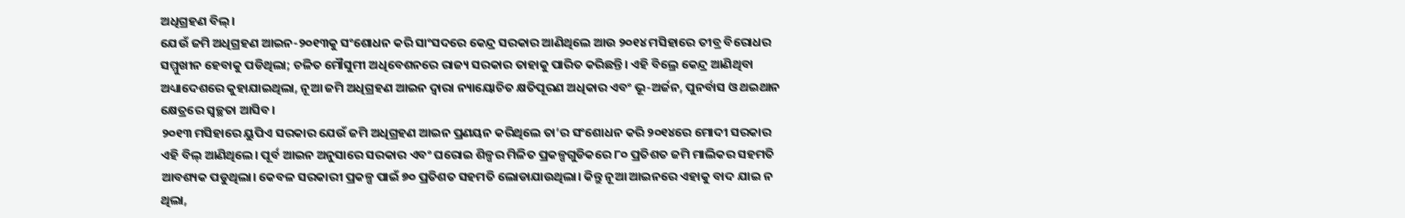ଅଧିଗ୍ରହଣ ବିଲ୍।
ଯେଉଁ ଜମି ଅଧିଗ୍ରହଣ ଆଇନ-୨୦୧୩କୁ ସଂଶୋଧନ କରି ସାଂସଦରେ କେନ୍ଦ୍ର ସରକାର ଆଣିଥିଲେ ଆଉ ୨୦୧୪ ମସିହାରେ ତୀବ୍ର ବିରୋଧର ସମ୍ମୁଖୀନ ହେବାକୁ ପଡିଥିଲା; ଚଳିତ ମୌସୁମୀ ଅଧିବେଶନରେ ରାଜ୍ୟ ସରକାର ତାହାକୁ ପାରିତ କରିଛନ୍ତି। ଏହି ବିଲ୍ରେ କେନ୍ଦ୍ର ଆଣିଥିବା ଅଧ୍ୟାଦେଶରେ କୁହାଯାଇଥିଲା, ନୂଆ ଜମି ଅଧିଗ୍ରହଣ ଆଇନ ଦ୍ୱାରା ନ୍ୟାୟୋଚିତ କ୍ଷତିପୂରଣ ଅଧିକାର ଏବଂ ଭୂ-ଅର୍ଜନ, ପୁନର୍ବାସ ଓ ଥଇଥାନ କ୍ଷେତ୍ରରେ ସ୍ୱଚ୍ଛତା ଆସିବ।
୨୦୧୩ ମସିହାରେ ୟୁପିଏ ସରକାର ଯେଉଁ ଜମି ଅଧିଗ୍ରହଣ ଆଇନ ପ୍ରଣୟନ କରିଥିଲେ ତା’ର ସଂଶୋଧନ କରି ୨୦୧୪ରେ ମୋଦୀ ସରକାର ଏହି ବିଲ୍ ଆଣିଥିଲେ। ପୂର୍ବ ଆଇନ ଅନୁସାରେ ସରକାର ଏବଂ ଘରୋଇ ଶିଳ୍ପର ମିଳିତ ପ୍ରକଳ୍ପଗୁଡିକରେ ୮୦ ପ୍ରତିଶତ ଜମି ମାଲିକର ସହମତି ଆବଶ୍ୟକ ପଡୁଥିଲା। କେବଳ ସରକାରୀ ପ୍ରକଳ୍ପ ପାଇଁ ୭୦ ପ୍ରତିଶତ ସହମତି ଲୋଡାଯାଉଥିଲା। କିନ୍ତୁ ନୂଆ ଆଇନରେ ଏହାକୁ ବାଦ ଯାଇ ନ ଥିଲା,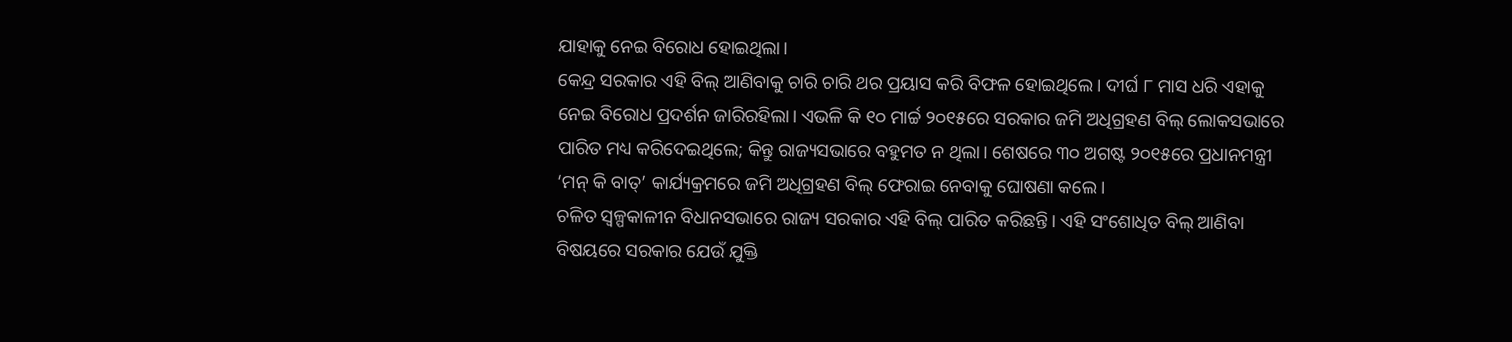ଯାହାକୁ ନେଇ ବିରୋଧ ହୋଇଥିଲା।
କେନ୍ଦ୍ର ସରକାର ଏହି ବିଲ୍ ଆଣିବାକୁ ଚାରି ଚାରି ଥର ପ୍ରୟାସ କରି ବିଫଳ ହୋଇଥିଲେ। ଦୀର୍ଘ ୮ ମାସ ଧରି ଏହାକୁ ନେଇ ବିରୋଧ ପ୍ରଦର୍ଶନ ଜାରିରହିଲା। ଏଭଳି କି ୧୦ ମାର୍ଚ୍ଚ ୨୦୧୫ରେ ସରକାର ଜମି ଅଧିଗ୍ରହଣ ବିଲ୍ ଲୋକସଭାରେ ପାରିତ ମଧ୍ୟ କରିଦେଇଥିଲେ; କିନ୍ତୁ ରାଜ୍ୟସଭାରେ ବହୁମତ ନ ଥିଲା। ଶେଷରେ ୩୦ ଅଗଷ୍ଟ ୨୦୧୫ରେ ପ୍ରଧାନମନ୍ତ୍ରୀ ‘ମନ୍ କି ବାତ୍’ କାର୍ଯ୍ୟକ୍ରମରେ ଜମି ଅଧିଗ୍ରହଣ ବିଲ୍ ଫେରାଇ ନେବାକୁ ଘୋଷଣା କଲେ।
ଚଳିତ ସ୍ୱଳ୍ପକାଳୀନ ବିଧାନସଭାରେ ରାଜ୍ୟ ସରକାର ଏହି ବିଲ୍ ପାରିତ କରିଛନ୍ତି। ଏହି ସଂଶୋଧିତ ବିଲ୍ ଆଣିବା ବିଷୟରେ ସରକାର ଯେଉଁ ଯୁକ୍ତି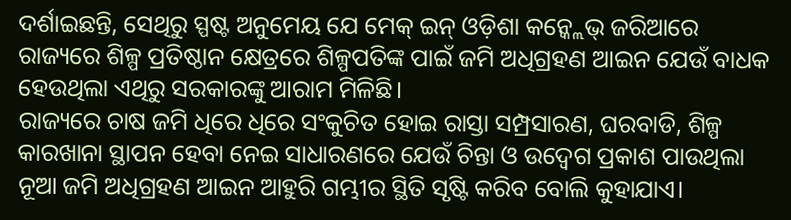ଦର୍ଶାଇଛନ୍ତି, ସେଥିରୁ ସ୍ପଷ୍ଟ ଅନୁମେୟ ଯେ ମେକ୍ ଇନ୍ ଓଡ଼ିଶା କନ୍କ୍ଲେଭ୍ ଜରିଆରେ ରାଜ୍ୟରେ ଶିଳ୍ପ ପ୍ରତିଷ୍ଠାନ କ୍ଷେତ୍ରରେ ଶିଳ୍ପପତିଙ୍କ ପାଇଁ ଜମି ଅଧିଗ୍ରହଣ ଆଇନ ଯେଉଁ ବାଧକ ହେଉଥିଲା ଏଥିରୁ ସରକାରଙ୍କୁ ଆରାମ ମିଳିଛି।
ରାଜ୍ୟରେ ଚାଷ ଜମି ଧିରେ ଧିରେ ସଂକୁଚିତ ହୋଇ ରାସ୍ତା ସମ୍ପ୍ରସାରଣ, ଘରବାଡି, ଶିଳ୍ପ କାରଖାନା ସ୍ଥାପନ ହେବା ନେଇ ସାଧାରଣରେ ଯେଉଁ ଚିନ୍ତା ଓ ଉଦ୍ବେଗ ପ୍ରକାଶ ପାଉଥିଲା ନୂଆ ଜମି ଅଧିଗ୍ରହଣ ଆଇନ ଆହୁରି ଗମ୍ଭୀର ସ୍ଥିତି ସୃଷ୍ଟି କରିବ ବୋଲି କୁହାଯାଏ।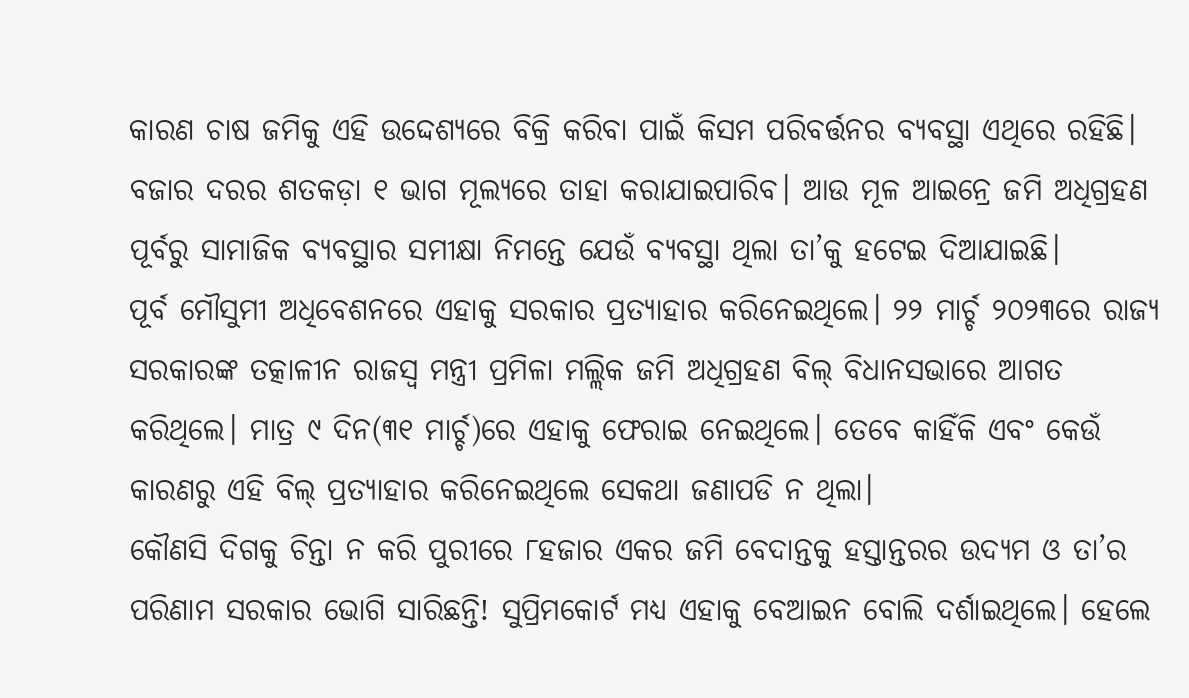କାରଣ ଚାଷ ଜମିକୁ ଏହି ଉଦ୍ଦେଶ୍ୟରେ ବିକ୍ରି କରିବା ପାଇଁ କିସମ ପରିବର୍ତ୍ତନର ବ୍ୟବସ୍ଥା ଏଥିରେ ରହିଛି। ବଜାର ଦରର ଶତକଡ଼ା ୧ ଭାଗ ମୂଲ୍ୟରେ ତାହା କରାଯାଇପାରିବ। ଆଉ ମୂଳ ଆଇନ୍ରେ ଜମି ଅଧିଗ୍ରହଣ ପୂର୍ବରୁ ସାମାଜିକ ବ୍ୟବସ୍ଥାର ସମୀକ୍ଷା ନିମନ୍ତେ ଯେଉଁ ବ୍ୟବସ୍ଥା ଥିଲା ତା’କୁ ହଟେଇ ଦିଆଯାଇଛି।
ପୂର୍ବ ମୌସୁମୀ ଅଧିବେଶନରେ ଏହାକୁ ସରକାର ପ୍ରତ୍ୟାହାର କରିନେଇଥିଲେ। ୨୨ ମାର୍ଚ୍ଚ ୨୦୨୩ରେ ରାଜ୍ୟ ସରକାରଙ୍କ ତତ୍କାଳୀନ ରାଜସ୍ୱ ମନ୍ତ୍ରୀ ପ୍ରମିଳା ମଲ୍ଲିକ ଜମି ଅଧିଗ୍ରହଣ ବିଲ୍ ବିଧାନସଭାରେ ଆଗତ କରିଥିଲେ। ମାତ୍ର ୯ ଦିନ(୩୧ ମାର୍ଚ୍ଚ)ରେ ଏହାକୁ ଫେରାଇ ନେଇଥିଲେ। ତେବେ କାହିଁକି ଏବଂ କେଉଁ କାରଣରୁ ଏହି ବିଲ୍ ପ୍ରତ୍ୟାହାର କରିନେଇଥିଲେ ସେକଥା ଜଣାପଡି ନ ଥିଲା।
କୌଣସି ଦିଗକୁ ଚିନ୍ତା ନ କରି ପୁରୀରେ ୮ହଜାର ଏକର ଜମି ବେଦାନ୍ତକୁ ହସ୍ତାନ୍ତରର ଉଦ୍ୟମ ଓ ତା’ର ପରିଣାମ ସରକାର ଭୋଗି ସାରିଛନ୍ତି! ସୁପ୍ରିମକୋର୍ଟ ମଧ୍ୟ ଏହାକୁ ବେଆଇନ ବୋଲି ଦର୍ଶାଇଥିଲେ। ହେଲେ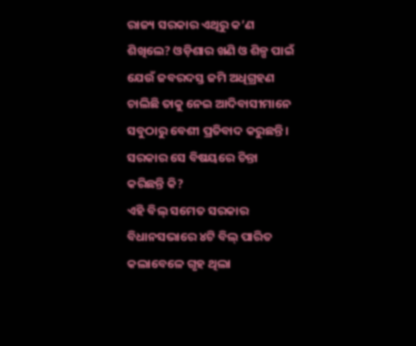ରାଜ୍ୟ ସରକାର ଏଥିରୁ କ’ଣ ଶିଖିଲେ? ଓଡ଼ିଶାର ଖଣି ଓ ଶିଳ୍ପ ପାଇଁ ଯେଉଁ ଜବରଦସ୍ତ ଜମି ଅଧିଗ୍ରହଣ ଚାଲିଛି ତାକୁ ନେଇ ଆଦିବାସୀମାନେ ସବୁଠାରୁ ବେଶୀ ପ୍ରତିବାଦ କରୁଛନ୍ତି। ସରକାର ସେ ବିଷୟରେ ଚିନ୍ତା କରିଛନ୍ତି କି?
ଏହି ବିଲ୍ ସମେତ ସରକାର ବିଧାନସଭାରେ ୪ଟି ବିଲ୍ ପାରିତ କଲାବେଳେ ଗୃହ ଥିଲା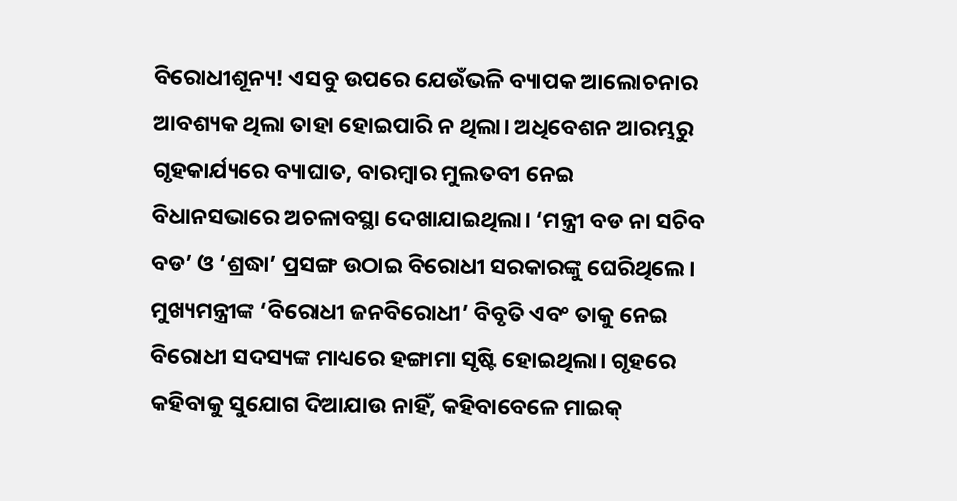ବିରୋଧୀଶୂନ୍ୟ! ଏସବୁ ଉପରେ ଯେଉଁଭଳି ବ୍ୟାପକ ଆଲୋଚନାର ଆବଶ୍ୟକ ଥିଲା ତାହା ହୋଇପାରି ନ ଥିଲା। ଅଧିବେଶନ ଆରମ୍ଭରୁ ଗୃହକାର୍ଯ୍ୟରେ ବ୍ୟାଘାତ, ବାରମ୍ବାର ମୁଲତବୀ ନେଇ ବିଧାନସଭାରେ ଅଚଳାବସ୍ଥା ଦେଖାଯାଇଥିଲା। ‘ମନ୍ତ୍ରୀ ବଡ ନା ସଚିବ ବଡ’ ଓ ‘ଶ୍ରଦ୍ଧା’ ପ୍ରସଙ୍ଗ ଉଠାଇ ବିରୋଧୀ ସରକାରଙ୍କୁ ଘେରିଥିଲେ।
ମୁଖ୍ୟମନ୍ତ୍ରୀଙ୍କ ‘ବିରୋଧୀ ଜନବିରୋଧୀ’ ବିବୃତି ଏବଂ ତାକୁ ନେଇ ବିରୋଧୀ ସଦସ୍ୟଙ୍କ ମାଧ୍ୟରେ ହଙ୍ଗାମା ସୃଷ୍ଟି ହୋଇଥିଲା। ଗୃହରେ କହିବାକୁ ସୁଯୋଗ ଦିଆଯାଉ ନାହିଁ, କହିବାବେଳେ ମାଇକ୍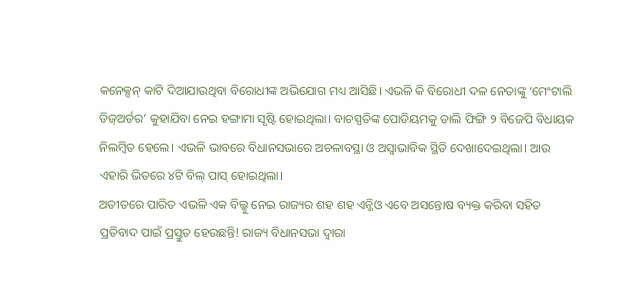କନେକ୍ସନ୍ କାଟି ଦିଆଯାଉଥିବା ବିରୋଧୀଙ୍କ ଅଭିଯୋଗ ମଧ୍ୟ ଆସିଛି। ଏଭଳି କି ବିରୋଧୀ ଦଳ ନେତାଙ୍କୁ ‘ମେଂଟାଲି ଡିଜ୍ଅର୍ଡର’ କୁହାଯିବା ନେଇ ହଙ୍ଗାମା ସୃଷ୍ଟି ହୋଇଥିଲା। ବାଚସ୍ପତିଙ୍କ ପୋଡିୟମକୁ ଡାଲି ଫିଙ୍ଗି ୨ ବିଜେପି ବିଧାୟକ ନିଲମ୍ବିତ ହେଲେ। ଏଭଳି ଭାବରେ ବିଧାନସଭାରେ ଅଚଳାବସ୍ଥା ଓ ଅସ୍ୱାଭାବିକ ସ୍ଥିତି ଦେଖାଦେଇଥିଲା। ଆଉ ଏହାରି ଭିତରେ ୪ଟି ବିଲ୍ ପାସ୍ ହୋଇଥିଲା।
ଅତୀତରେ ପାରିତ ଏଭଳି ଏକ ବିଲ୍କୁ ନେଇ ରାଜ୍ୟର ଶହ ଶହ ଏନ୍ଜିଓ ଏବେ ଅସନ୍ତୋଷ ବ୍ୟକ୍ତ କରିବା ସହିତ ପ୍ରତିବାଦ ପାଇଁ ପ୍ରସ୍ତୁତ ହେଉଛନ୍ତି! ରାଜ୍ୟ ବିଧାନସଭା ଦ୍ୱାରା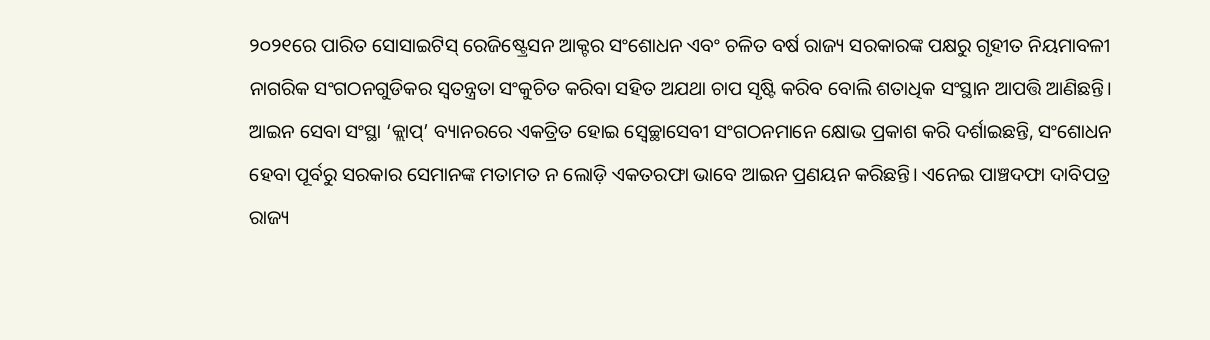୨୦୨୧ରେ ପାରିତ ସୋସାଇଟିସ୍ ରେଜିଷ୍ଟ୍ରେସନ ଆକ୍ଟର ସଂଶୋଧନ ଏବଂ ଚଳିତ ବର୍ଷ ରାଜ୍ୟ ସରକାରଙ୍କ ପକ୍ଷରୁ ଗୃହୀତ ନିୟମାବଳୀ ନାଗରିକ ସଂଗଠନଗୁଡିକର ସ୍ୱତନ୍ତ୍ରତା ସଂକୁଚିତ କରିବା ସହିତ ଅଯଥା ଚାପ ସୃଷ୍ଟି କରିବ ବୋଲି ଶତାଧିକ ସଂସ୍ଥାନ ଆପତ୍ତି ଆଣିଛନ୍ତି।
ଆଇନ ସେବା ସଂସ୍ଥା ‘କ୍ଲାପ୍’ ବ୍ୟାନରରେ ଏକତ୍ରିତ ହୋଇ ସ୍ୱେଚ୍ଛାସେବୀ ସଂଗଠନମାନେ କ୍ଷୋଭ ପ୍ରକାଶ କରି ଦର୍ଶାଇଛନ୍ତି, ସଂଶୋଧନ ହେବା ପୂର୍ବରୁ ସରକାର ସେମାନଙ୍କ ମତାମତ ନ ଲୋଡ଼ି ଏକତରଫା ଭାବେ ଆଇନ ପ୍ରଣୟନ କରିଛନ୍ତି। ଏନେଇ ପାଞ୍ଚଦଫା ଦାବିପତ୍ର ରାଜ୍ୟ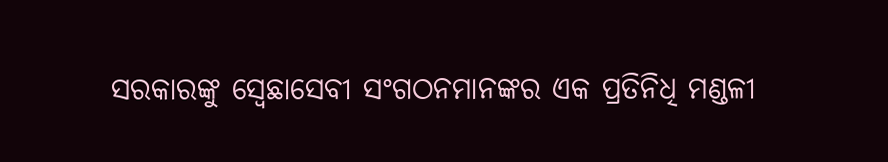ସରକାରଙ୍କୁ ସ୍ୱେଛାସେବୀ ସଂଗଠନମାନଙ୍କର ଏକ ପ୍ରତିନିଧି ମଣ୍ଡଳୀ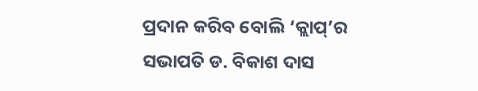ପ୍ରଦାନ କରିବ ବୋଲି ‘କ୍ଲାପ୍’ର ସଭାପତି ଡ. ବିକାଶ ଦାସ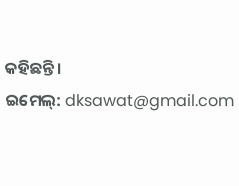କହିଛନ୍ତି।
ଇମେଲ୍: dksawat@gmail.com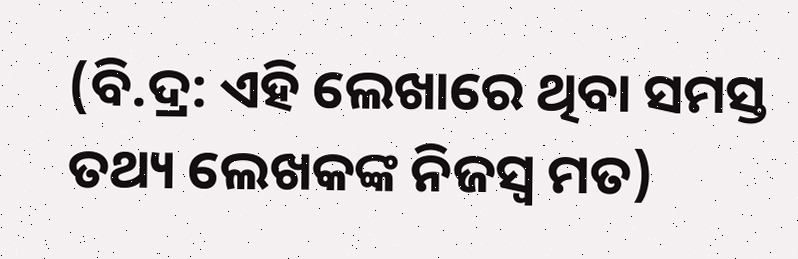(ବି.ଦ୍ର: ଏହି ଲେଖାରେ ଥିବା ସମସ୍ତ ତଥ୍ୟ ଲେଖକଙ୍କ ନିଜସ୍ୱ ମତ)